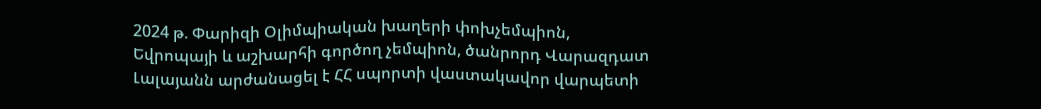2024 թ. Փարիզի Օլիմպիական խաղերի փոխչեմպիոն, Եվրոպայի և աշխարհի գործող չեմպիոն, ծանրորդ Վարազդատ Լալայանն արժանացել է ՀՀ սպորտի վաստակավոր վարպետի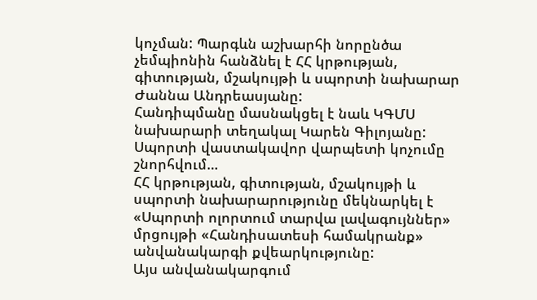կոչման: Պարգևն աշխարհի նորընծա չեմպիոնին հանձնել է ՀՀ կրթության, գիտության, մշակույթի և սպորտի նախարար Ժաննա Անդրեասյանը:
Հանդիպմանը մասնակցել է նաև ԿԳՄՍ նախարարի տեղակալ Կարեն Գիլոյանը:
Սպորտի վաստակավոր վարպետի կոչումը շնորհվում…
ՀՀ կրթության, գիտության, մշակույթի և սպորտի նախարարությունը մեկնարկել է «Սպորտի ոլորտում տարվա լավագույններ» մրցույթի «Հանդիսատեսի համակրանք» անվանակարգի քվեարկությունը:
Այս անվանակարգում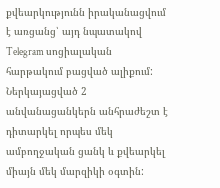քվեարկությունն իրականացվում է առցանց՝ այդ նպատակով Telegram սոցիալական հարթակում բացված ալիքում: Ներկայացված 2 անվանացանկերն անհրաժեշտ է դիտարկել որպես մեկ ամբողջական ցանկ և քվեարկել միայն մեկ մարզիկի օգտին: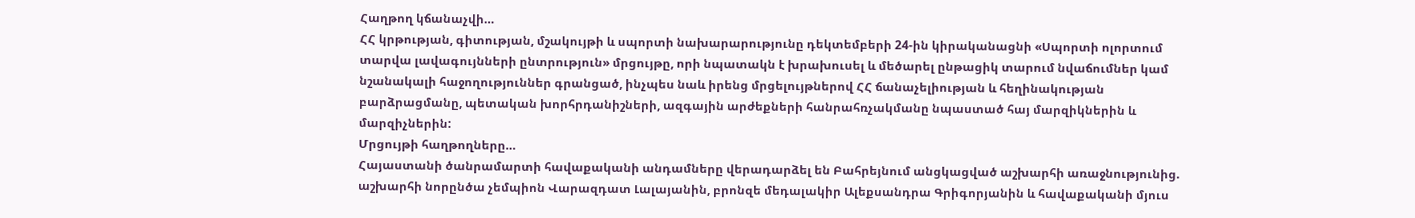Հաղթող կճանաչվի…
ՀՀ կրթության, գիտության, մշակույթի և սպորտի նախարարությունը դեկտեմբերի 24-ին կիրականացնի «Սպորտի ոլորտում տարվա լավագույնների ընտրություն» մրցույթը, որի նպատակն է խրախուսել և մեծարել ընթացիկ տարում նվաճումներ կամ նշանակալի հաջողություններ գրանցած, ինչպես նաև իրենց մրցելույթներով ՀՀ ճանաչելիության և հեղինակության բարձրացմանը, պետական խորհրդանիշների, ազգային արժեքների հանրահռչակմանը նպաստած հայ մարզիկներին և մարզիչներին:
Մրցույթի հաղթողները…
Հայաստանի ծանրամարտի հավաքականի անդամները վերադարձել են Բահրեյնում անցկացված աշխարհի առաջնությունից. աշխարհի նորընծա չեմպիոն Վարազդատ Լալայանին, բրոնզե մեդալակիր Ալեքսանդրա Գրիգորյանին և հավաքականի մյուս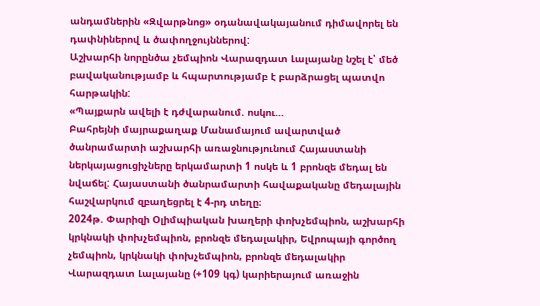անդամներին «Զվարթնոց» օդանավակայանում դիմավորել են դափնիներով և ծափողջույններով:
Աշխարհի նորընծա չեմպիոն Վարազդատ Լալայանը նշել է՝ մեծ բավականությամբ և հպարտությամբ է բարձրացել պատվո հարթակին:
«Պայքարն ավելի է դժվարանում. ոսկու…
Բահրեյնի մայրաքաղաք Մանամայում ավարտված ծանրամարտի աշխարհի առաջնությունում Հայաստանի ներկայացուցիչները երկամարտի 1 ոսկե և 1 բրոնզե մեդալ են նվաճել: Հայաստանի ծանրամարտի հավաքականը մեդալային հաշվարկում զբաղեցրել է 4-րդ տեղը։
2024թ. Փարիզի Օլիմպիական խաղերի փոխչեմպիոն, աշխարհի կրկնակի փոխչեմպիոն, բրոնզե մեդալակիր, Եվրոպայի գործող չեմպիոն, կրկնակի փոխչեմպիոն, բրոնզե մեդալակիր Վարազդատ Լալայանը (+109 կգ) կարիերայում առաջին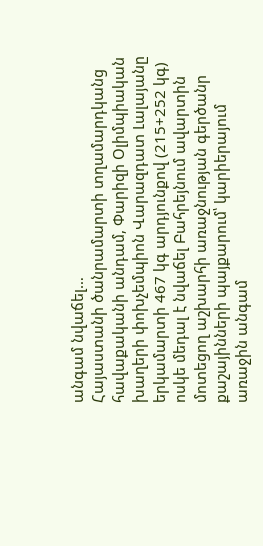անգամ նվաճել…
Հայաստանի ծանրամարտի տղամարդկանց հավաքականի անդամ, Փարիզի Օլիմպիական խաղերի փոխչեմպիոն Վարազդատ Լալայանը երկամարտի 467 կգ արդյունքով (215+252 կգ) ոսկե մեդալ է նվաճել Բահրեյնում ավարտին մոտեցող աշխարհի առաջնության գերծանր քաշայինների պայքարում՝ կարիերայում առաջին անգամ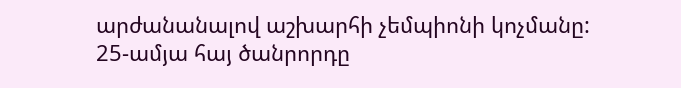արժանանալով աշխարհի չեմպիոնի կոչմանը:
25-ամյա հայ ծանրորդը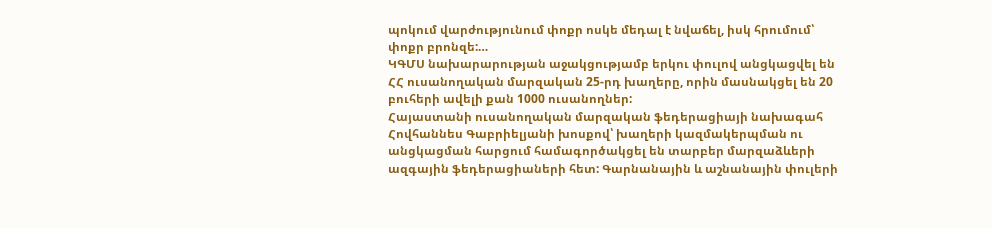պոկում վարժությունում փոքր ոսկե մեդալ է նվաճել, իսկ հրումում՝ փոքր բրոնզե:…
ԿԳՄՍ նախարարության աջակցությամբ երկու փուլով անցկացվել են ՀՀ ուսանողական մարզական 25-րդ խաղերը, որին մասնակցել են 20 բուհերի ավելի քան 1000 ուսանողներ:
Հայաստանի ուսանողական մարզական ֆեդերացիայի նախագահ Հովհաննես Գաբրիելյանի խոսքով՝ խաղերի կազմակերպման ու անցկացման հարցում համագործակցել են տարբեր մարզաձևերի ազգային ֆեդերացիաների հետ: Գարնանային և աշնանային փուլերի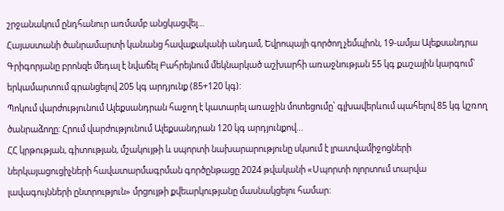շրջանակում ընդհանուր առմամբ անցկացվել…
Հայաստանի ծանրամարտի կանանց հավաքականի անդամ, Եվրոպայի գործող չեմպիոն, 19-ամյա Ալեքսանդրա Գրիգորյանը բրոնզե մեդալ է նվաճել Բահրեյնում մեկնարկած աշխարհի առաջնության 55 կգ քաշային կարգում՝ երկամարտում գրանցելով 205 կգ արդյունք (85+120 կգ):
Պոկում վարժությունում Ալեքսանդրան հաջող է կատարել առաջին մոտեցումը՝ գլխավերևում պահելով 85 կգ կշռող ծանրաձողը: Հրում վարժությունում Ալեքսանդրան 120 կգ արդյունքով…
ՀՀ կրթության, գիտության, մշակույթի և սպորտի նախարարությունը սկսում է լրատվամիջոցների ներկայացուցիչների հավատարմագրման գործընթացը 2024 թվականի «Սպորտի ոլորտում տարվա լավագույնների ընտրություն» մրցույթի քվեարկությանը մասնակցելու համար: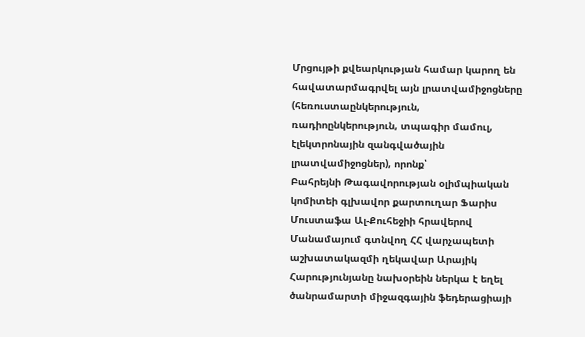Մրցույթի քվեարկության համար կարող են հավատարմագրվել այն լրատվամիջոցները (հեռուստաընկերություն, ռադիոընկերություն, տպագիր մամուլ, էլեկտրոնային զանգվածային լրատվամիջոցներ), որոնք՝
Բահրեյնի Թագավորության օլիմպիական կոմիտեի գլխավոր քարտուղար Ֆարիս Մուստաֆա Ալ-Քուհեջիի հրավերով Մանամայում գտնվող ՀՀ վարչապետի աշխատակազմի ղեկավար Արայիկ Հարությունյանը նախօրեին ներկա է եղել ծանրամարտի միջազգային ֆեդերացիայի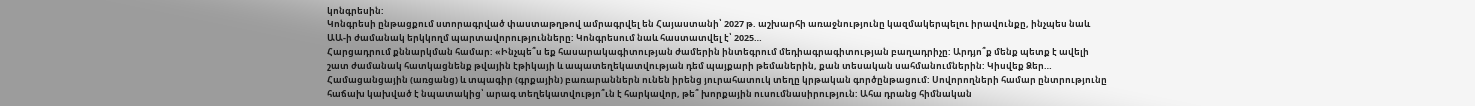կոնգրեսին:
Կոնգրեսի ընթացքում ստորագրված փաստաթղթով ամրագրվել են Հայաստանի՝ 2027 թ. աշխարհի առաջնությունը կազմակերպելու իրավունքը, ինչպես նաև ԱԱ-ի ժամանակ երկկողմ պարտավորությունները: Կոնգրեսում նաև հաստատվել է՝ 2025…
Հարցադրում քննարկման համար: «Ինչպե՞ս եք հասարակագիտության ժամերին ինտեգրում մեդիագրագիտության բաղադրիչը: Արդյո՞ք մենք պետք է ավելի շատ ժամանակ հատկացնենք թվային էթիկայի և ապատեղեկատվության դեմ պայքարի թեմաներին, քան տեսական սահմանումներին: Կիսվեք Ձեր…
Համացանցային (առցանց) և տպագիր (գրքային) բառարաններն ունեն իրենց յուրահատուկ տեղը կրթական գործընթացում: Սովորողների համար ընտրությունը հաճախ կախված է նպատակից՝ արագ տեղեկատվությո՞ւն է հարկավոր, թե՞ խորքային ուսումնասիրություն: Ահա դրանց հիմնական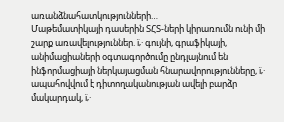առանձնահատկությունների…
Մաթեմատիկայի դասերին ՏՀՏ-ների կիրառումն ունի մի շարք առավելություններ. ï‚· գույնի, գրաֆիկայի, անիմացիաների օգտագործումը ընդլայնում են ինֆորմացիայի ներկայացման հնարավորությունները, ï‚· ապահովվում է դիտողականության ավելի բարձր մակարդակ, ï‚·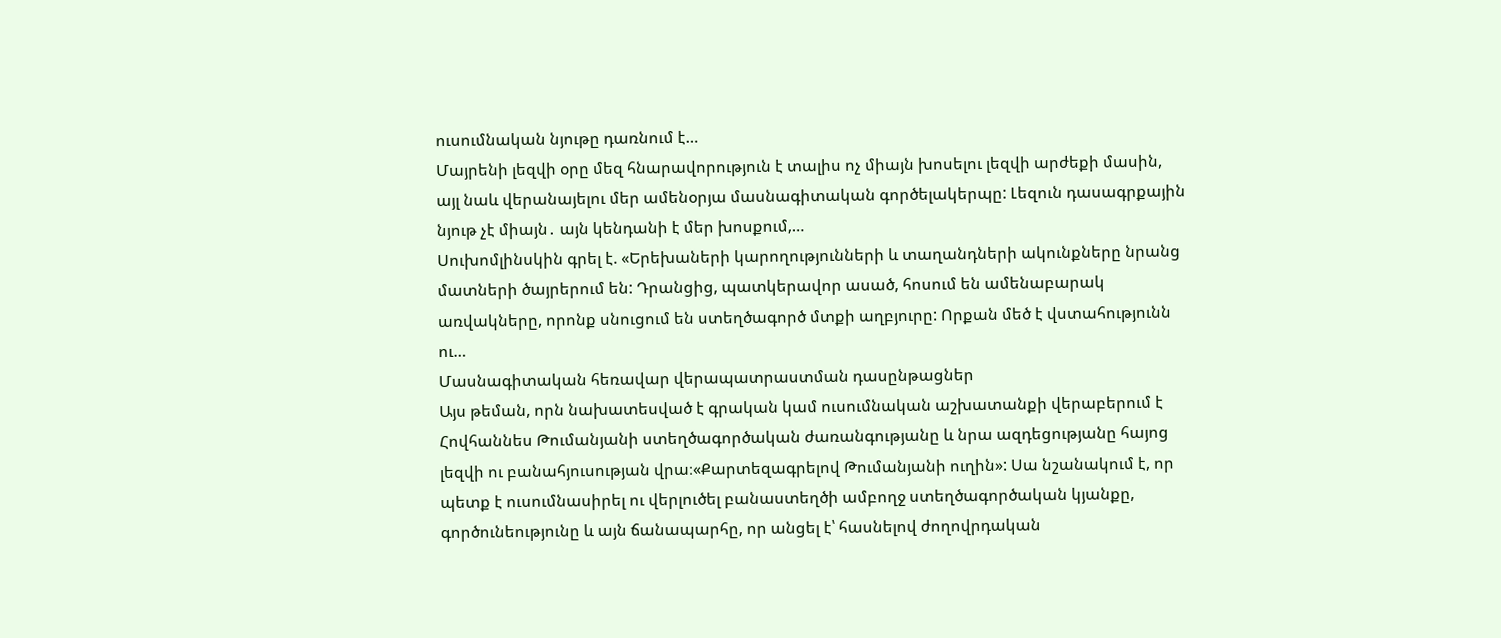ուսումնական նյութը դառնում է…
Մայրենի լեզվի օրը մեզ հնարավորություն է տալիս ոչ միայն խոսելու լեզվի արժեքի մասին, այլ նաև վերանայելու մեր ամենօրյա մասնագիտական գործելակերպը: Լեզուն դասագրքային նյութ չէ միայն․ այն կենդանի է մեր խոսքում,…
Սուխոմլինսկին գրել է. «Երեխաների կարողությունների և տաղանդների ակունքները նրանց մատների ծայրերում են: Դրանցից, պատկերավոր ասած, հոսում են ամենաբարակ առվակները, որոնք սնուցում են ստեղծագործ մտքի աղբյուրը: Որքան մեծ է վստահությունն ու…
Մասնագիտական հեռավար վերապատրաստման դասընթացներ
Այս թեման, որն նախատեսված է գրական կամ ուսումնական աշխատանքի վերաբերում է Հովհաննես Թումանյանի ստեղծագործական ժառանգությանը և նրա ազդեցությանը հայոց լեզվի ու բանահյուսության վրա։«Քարտեզագրելով Թումանյանի ուղին»: Սա նշանակում է, որ պետք է ուսումնասիրել ու վերլուծել բանաստեղծի ամբողջ ստեղծագործական կյանքը, գործունեությունը և այն ճանապարհը, որ անցել է՝ հասնելով ժողովրդական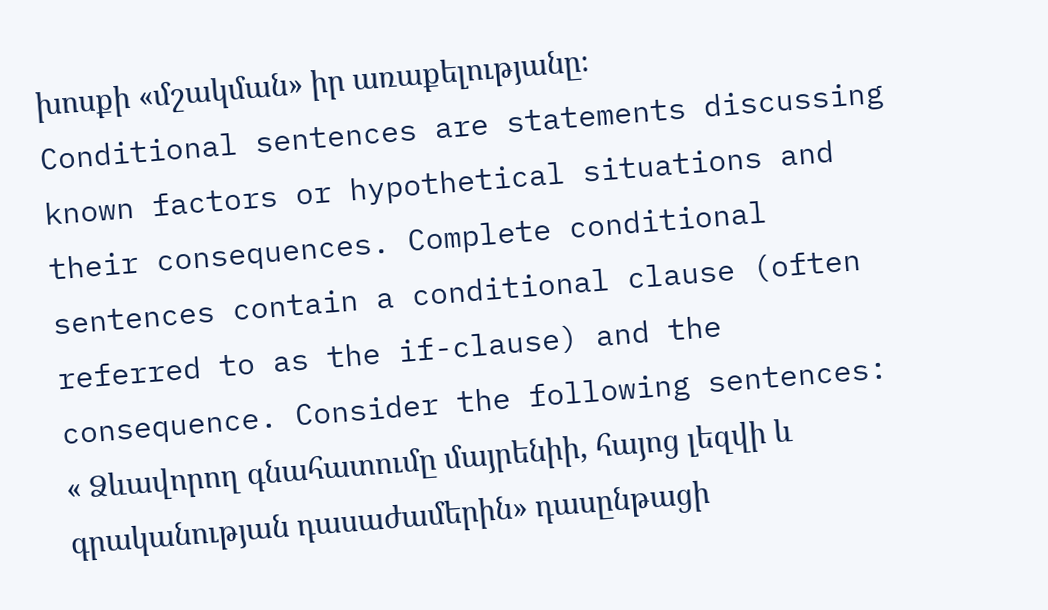խոսքի «մշակման» իր առաքելությանը։
Conditional sentences are statements discussing known factors or hypothetical situations and their consequences. Complete conditional sentences contain a conditional clause (often referred to as the if-clause) and the consequence. Consider the following sentences:
« Ձևավորող գնահատումը մայրենիի, հայոց լեզվի և գրականության դասաժամերին» դասընթացի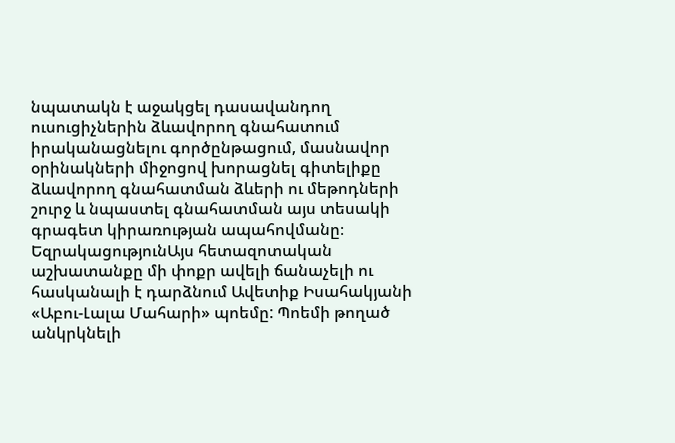նպատակն է աջակցել դասավանդող ուսուցիչներին ձևավորող գնահատում իրականացնելու գործընթացում, մասնավոր օրինակների միջոցով խորացնել գիտելիքը ձևավորող գնահատման ձևերի ու մեթոդների շուրջ և նպաստել գնահատման այս տեսակի գրագետ կիրառության ապահովմանը։
ԵզրակացությունԱյս հետազոտական աշխատանքը մի փոքր ավելի ճանաչելի ու հասկանալի է դարձնում Ավետիք Իսահակյանի «Աբու-Լալա Մահարի» պոեմը: Պոեմի թողած անկրկնելի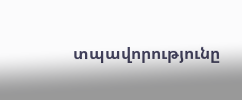տպավորությունը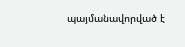պայմանավորված է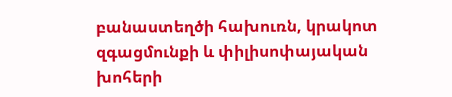բանաստեղծի հախուռն, կրակոտ զգացմունքի և փիլիսոփայական խոհերի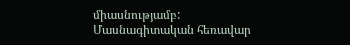միասնությամբ:
Մասնագիտական հեռավար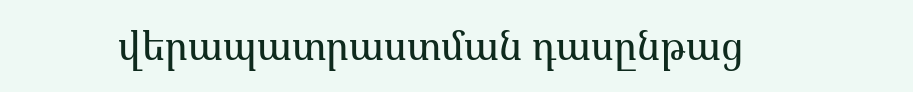վերապատրաստման դասընթաց